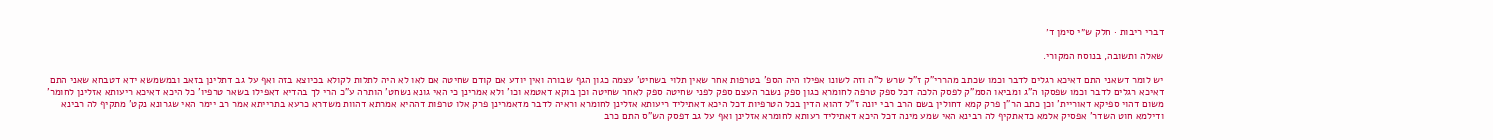דברי ריבות · חלק ש״י סימן ד׳

שאלה ותשובה, בנוסח המקורי.

יש לומר דשאני התם דאיכא רגלים לדבר וכמו שכתב מהררי"ק ז"ל שרש ל"ה וזה לשונו אפילו היה הספ' בטרפות אחר שאין תלוי בשחיט' עצמה כגון הגף שבורה ואין יודע אם קודם שחיטה אם לאו לא היה לתלות לקולא בכיוצא בזה ואף על גב דתלינן בזאב ובמשמשא ידא דטבחא שאני התם דאיכא רגלים לדבר וכמו שפסקו ה"ג ומביאו הסמ"ק לפסק הלכה דכל ספק טרפה לחומרא כגון ספק נשבר העצם ספק לפני שחיטה ספק לאחר שחיטה וכן בוקא דאטמא וכו' ולא אמרינן כי האי גונא נשחט' הותרה ע"כ הרי לך בהדיא דאפילו בשאר טרפיו' כל היכא דאיכא ריעותא אזלינן לחומר' משום דהוי ספיקא דאוריית' וכן כתב הר"ן פרק קמא דחולין בשם הרב רבי יונה ז"ל דהוא הדין בכל הטרפיות דכל היכא דאתיליד ריעותא אזלינן לחומרא וראיה לדבר מדאמרינן פרק אלו טרפות דההיא אמרתא דהוות משדרא כרעא בתרייתא אמר רב יימר האי שגרונא נקט' מתקיף לה רבינא ודילמא חוט השדר' אפסיק אלמא כדאתקיף לה רבינא האי שמע מינה דכל היכא דאתיליד רעותא לחומרא אזלינן ואף על גב דפסק הש"ס התם כרב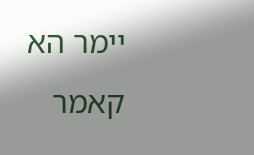יימר הא קאמר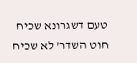טעם דשגרונא שכיח חוט השדר' לא שכיח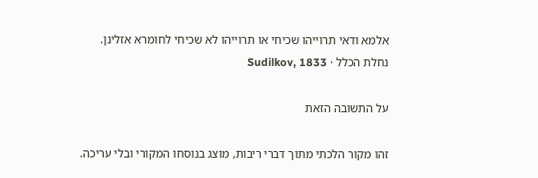אלמא ודאי תרוייהו שכיחי או תרוייהו לא שכיחי לחומרא אזלינן.
נחלת הכלל · Sudilkov, 1833

על התשובה הזאת

זהו מקור הלכתי מתוך דברי ריבות, מוצג בנוסחו המקורי ובלי עריכה.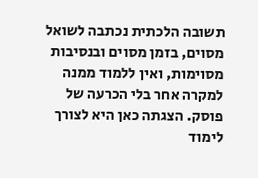תשובה הלכתית נכתבה לשואל מסוים, בזמן מסוים ובנסיבות מסוימות, ואין ללמוד ממנה למקרה אחר בלי הכרעה של פוסק. הצגתה כאן היא לצורך לימוד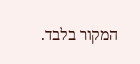המקור בלבד.